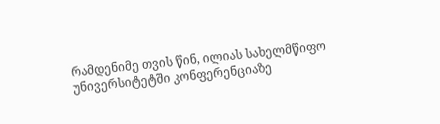რამდენიმე თვის წინ, ილიას სახელმწიფო უნივერსიტეტში კონფერენციაზე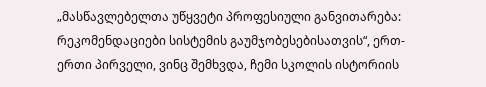„მასწავლებელთა უწყვეტი პროფესიული განვითარება: რეკომენდაციები სისტემის გაუმჯობესებისათვის“, ერთ-ერთი პირველი, ვინც შემხვდა, ჩემი სკოლის ისტორიის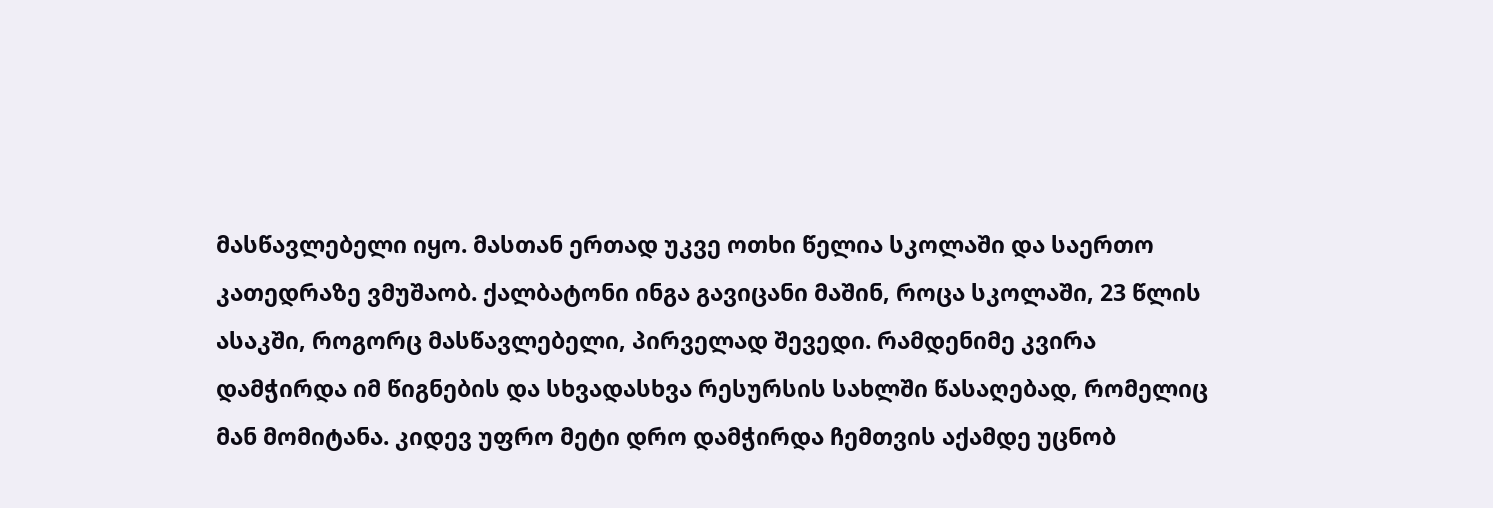მასწავლებელი იყო. მასთან ერთად უკვე ოთხი წელია სკოლაში და საერთო კათედრაზე ვმუშაობ. ქალბატონი ინგა გავიცანი მაშინ, როცა სკოლაში, 23 წლის ასაკში, როგორც მასწავლებელი, პირველად შევედი. რამდენიმე კვირა დამჭირდა იმ წიგნების და სხვადასხვა რესურსის სახლში წასაღებად, რომელიც მან მომიტანა. კიდევ უფრო მეტი დრო დამჭირდა ჩემთვის აქამდე უცნობ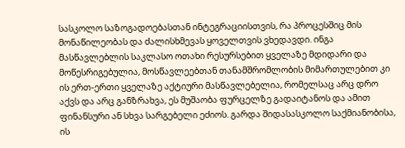სასკოლო საზოგადოებასთან ინტეგრაციისთვის, რა პროცესშიც მის მონაწილეობას და ძალისხმევას ყოველთვის ვხედავდი. ინგა მასწავლებლის საკლასო ოთახი რესურსებით ყველაზე მდიდარი და მოწესრიგებულია, მოსწავლეებთან თანამშრომლობის მიმართულებით კი ის ერთ-ერთი ყველაზე აქტიური მასწავლებელია, რომელსაც არც დრო აქვს და არც განზრახვა, ეს მუშაობა ფურცელზე გადაიტანოს და ამით ფინანსური ან სხვა სარგებელი ეძიოს. გარდა შიდასასკოლო საქმიანობისა, ის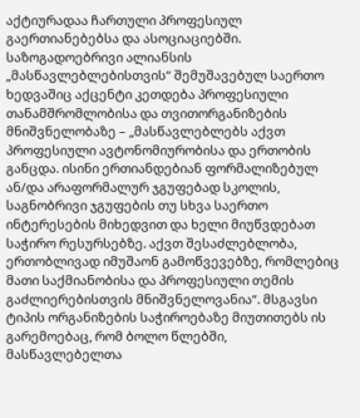აქტიურადაა ჩართული პროფესიულ გაერთიანებებსა და ასოციაციებში.
საზოგადოებრივი ალიანსის „მასწავლებლებისთვის“ შემუშავებულ საერთო ხედვაშიც აქცენტი კეთდება პროფესიული თანამშრომლობისა და თვითორგანიზების მნიშვნელობაზე – „მასწავლებლებს აქვთ პროფესიული ავტონომიურობისა და ერთობის განცდა. ისინი ერთიანდებიან ფორმალიზებულ ან/და არაფორმალურ ჯგუფებად სკოლის, საგნობრივი ჯგუფების თუ სხვა საერთო ინტერესების მიხედვით და ხელი მიუწვდებათ საჭირო რესურსებზე. აქვთ შესაძლებლობა, ერთობლივად იმუშაონ გამოწვევებზე, რომლებიც მათი საქმიანობისა და პროფესიული თემის გაძლიერებისთვის მნიშვნელოვანია“. მსგავსი ტიპის ორგანიზების საჭიროებაზე მიუთითებს ის გარემოებაც, რომ ბოლო წლებში, მასწავლებელთა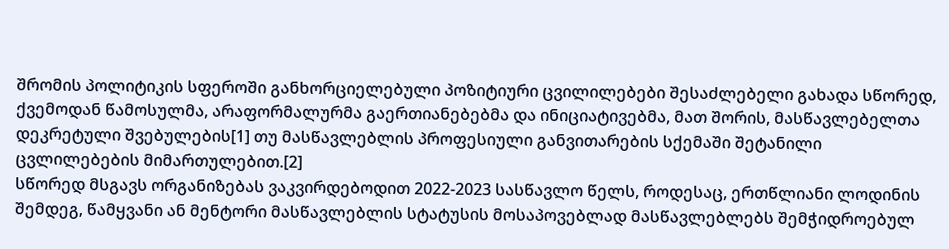შრომის პოლიტიკის სფეროში განხორციელებული პოზიტიური ცვილილებები შესაძლებელი გახადა სწორედ, ქვემოდან წამოსულმა, არაფორმალურმა გაერთიანებებმა და ინიციატივებმა, მათ შორის, მასწავლებელთა დეკრეტული შვებულების[1] თუ მასწავლებლის პროფესიული განვითარების სქემაში შეტანილი ცვლილებების მიმართულებით.[2]
სწორედ მსგავს ორგანიზებას ვაკვირდებოდით 2022-2023 სასწავლო წელს, როდესაც, ერთწლიანი ლოდინის შემდეგ, წამყვანი ან მენტორი მასწავლებლის სტატუსის მოსაპოვებლად მასწავლებლებს შემჭიდროებულ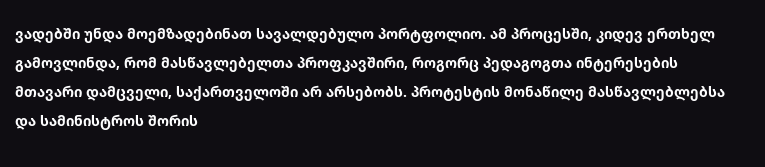ვადებში უნდა მოემზადებინათ სავალდებულო პორტფოლიო. ამ პროცესში, კიდევ ერთხელ გამოვლინდა, რომ მასწავლებელთა პროფკავშირი, როგორც პედაგოგთა ინტერესების მთავარი დამცველი, საქართველოში არ არსებობს. პროტესტის მონაწილე მასწავლებლებსა და სამინისტროს შორის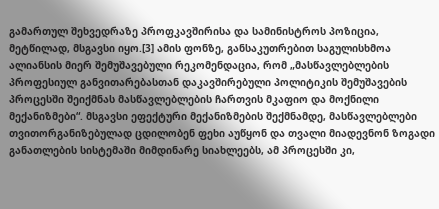გამართულ შეხვედრაზე პროფკავშირისა და სამინისტროს პოზიცია, მეტწილად, მსგავსი იყო.[3] ამის ფონზე, განსაკუთრებით საგულისხმოა ალიანსის მიერ შემუშავებული რეკომენდაცია, რომ „მასწავლებლების პროფესიულ განვითარებასთან დაკავშირებული პოლიტიკის შემუშავების პროცესში შეიქმნას მასწავლებლების ჩართვის მკაფიო და მოქნილი მექანიზმები“. მსგავსი ეფექტური მექანიზმების შექმნამდე, მასწავლებლები თვითორგანიზებულად ცდილობენ ფეხი აუწყონ და თვალი მიადევნონ ზოგადი განათლების სისტემაში მიმდინარე სიახლეებს, ამ პროცესში კი,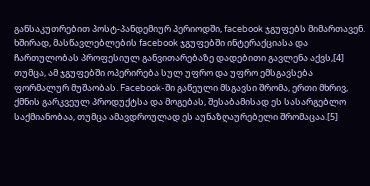განსაკუთრებით პოსტ-პანდემიურ პერიოდში, facebook ჯგუფებს მიმართავენ. ხშირად, მასწავლებლების facebook ჯგუფებში ინტერაქციასა და ჩართულობას პროფესიულ განვითარებაზე დადებითი გავლენა აქვს,[4] თუმცა, ამ ჯგუფებში ოპერირება სულ უფრო და უფრო ემსგავსება ფორმალურ მუშაობას. Facebook-ში გაწეული მსგავსი შრომა, ერთი მხრივ, ქმნის გარკვეულ პროდუქტსა და მოგებას, შესაბამისად ეს სასარგებლო საქმიანობაა, თუმცა ამავდროულად ეს აუნაზღაურებელი შრომაცაა.[5]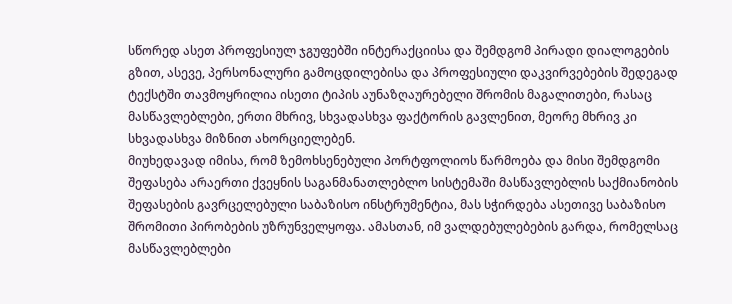სწორედ ასეთ პროფესიულ ჯგუფებში ინტერაქციისა და შემდგომ პირადი დიალოგების გზით, ასევე, პერსონალური გამოცდილებისა და პროფესიული დაკვირვებების შედეგად ტექსტში თავმოყრილია ისეთი ტიპის აუნაზღაურებელი შრომის მაგალითები, რასაც მასწავლებლები, ერთი მხრივ, სხვადასხვა ფაქტორის გავლენით, მეორე მხრივ კი სხვადასხვა მიზნით ახორციელებენ.
მიუხედავად იმისა, რომ ზემოხსენებული პორტფოლიოს წარმოება და მისი შემდგომი შეფასება არაერთი ქვეყნის საგანმანათლებლო სისტემაში მასწავლებლის საქმიანობის შეფასების გავრცელებული საბაზისო ინსტრუმენტია, მას სჭირდება ასეთივე საბაზისო შრომითი პირობების უზრუნველყოფა. ამასთან, იმ ვალდებულებების გარდა, რომელსაც მასწავლებლები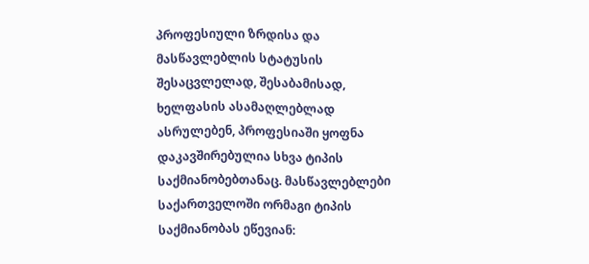პროფესიული ზრდისა და მასწავლებლის სტატუსის შესაცვლელად, შესაბამისად, ხელფასის ასამაღლებლად ასრულებენ, პროფესიაში ყოფნა დაკავშირებულია სხვა ტიპის საქმიანობებთანაც. მასწავლებლები საქართველოში ორმაგი ტიპის საქმიანობას ეწევიან: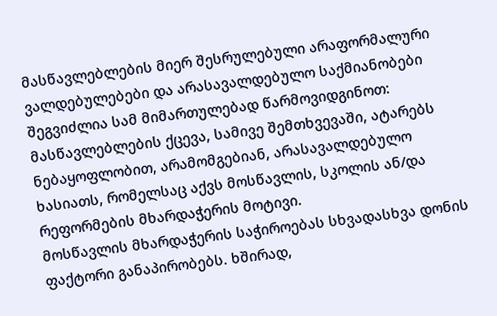მასწავლებლების მიერ შესრულებული არაფორმალური ვალდებულებები და არასავალდებულო საქმიანობები შეგვიძლია სამ მიმართულებად წარმოვიდგინოთ:
მასწავლებლების ქცევა, სამივე შემთხვევაში, ატარებს ნებაყოფლობით, არამომგებიან, არასავალდებულო ხასიათს, რომელსაც აქვს მოსწავლის, სკოლის ან/და რეფორმების მხარდაჭერის მოტივი.
მოსწავლის მხარდაჭერის საჭიროებას სხვადასხვა დონის ფაქტორი განაპირობებს. ხშირად,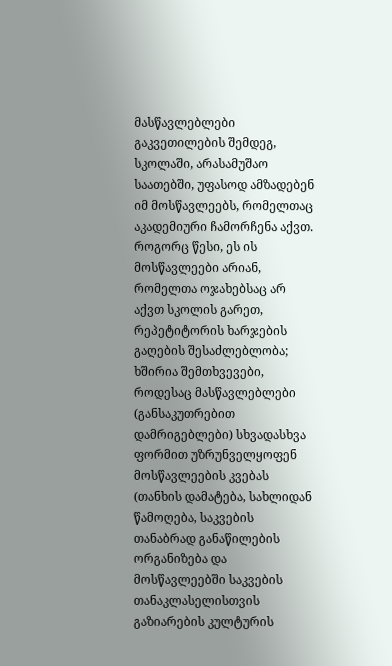მასწავლებლები გაკვეთილების შემდეგ, სკოლაში, არასამუშაო საათებში, უფასოდ ამზადებენ იმ მოსწავლეებს, რომელთაც აკადემიური ჩამორჩენა აქვთ. როგორც წესი, ეს ის მოსწავლეები არიან, რომელთა ოჯახებსაც არ აქვთ სკოლის გარეთ, რეპეტიტორის ხარჯების გაღების შესაძლებლობა; ხშირია შემთხვევები, როდესაც მასწავლებლები (განსაკუთრებით დამრიგებლები) სხვადასხვა ფორმით უზრუნველყოფენ მოსწავლეების კვებას (თანხის დამატება, სახლიდან წამოღება, საკვების თანაბრად განაწილების ორგანიზება და მოსწავლეებში საკვების თანაკლასელისთვის გაზიარების კულტურის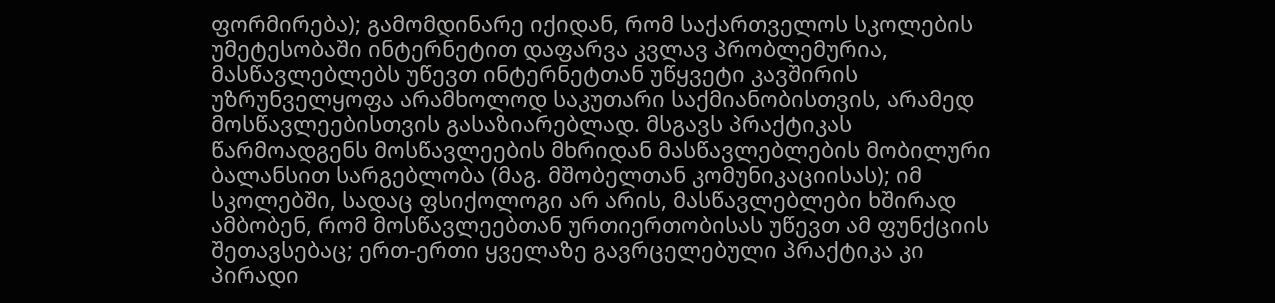ფორმირება); გამომდინარე იქიდან, რომ საქართველოს სკოლების უმეტესობაში ინტერნეტით დაფარვა კვლავ პრობლემურია, მასწავლებლებს უწევთ ინტერნეტთან უწყვეტი კავშირის უზრუნველყოფა არამხოლოდ საკუთარი საქმიანობისთვის, არამედ მოსწავლეებისთვის გასაზიარებლად. მსგავს პრაქტიკას წარმოადგენს მოსწავლეების მხრიდან მასწავლებლების მობილური ბალანსით სარგებლობა (მაგ. მშობელთან კომუნიკაციისას); იმ სკოლებში, სადაც ფსიქოლოგი არ არის, მასწავლებლები ხშირად ამბობენ, რომ მოსწავლეებთან ურთიერთობისას უწევთ ამ ფუნქციის შეთავსებაც; ერთ-ერთი ყველაზე გავრცელებული პრაქტიკა კი პირადი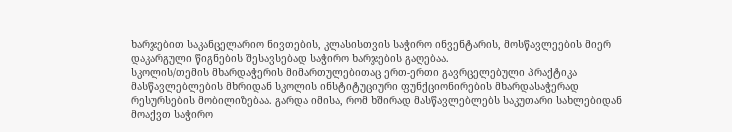ხარჯებით საკანცელარიო ნივთების, კლასისთვის საჭირო ინვენტარის, მოსწავლეების მიერ დაკარგული წიგნების შესავსებად საჭირო ხარჯების გაღებაა.
სკოლის/თემის მხარდაჭერის მიმართულებითაც ერთ-ერთი გავრცელებული პრაქტიკა მასწავლებლების მხრიდან სკოლის ინსტიტუციური ფუნქციონირების მხარდასაჭერად რესურსების მობილიზებაა. გარდა იმისა, რომ ხშირად მასწავლებლებს საკუთარი სახლებიდან მოაქვთ საჭირო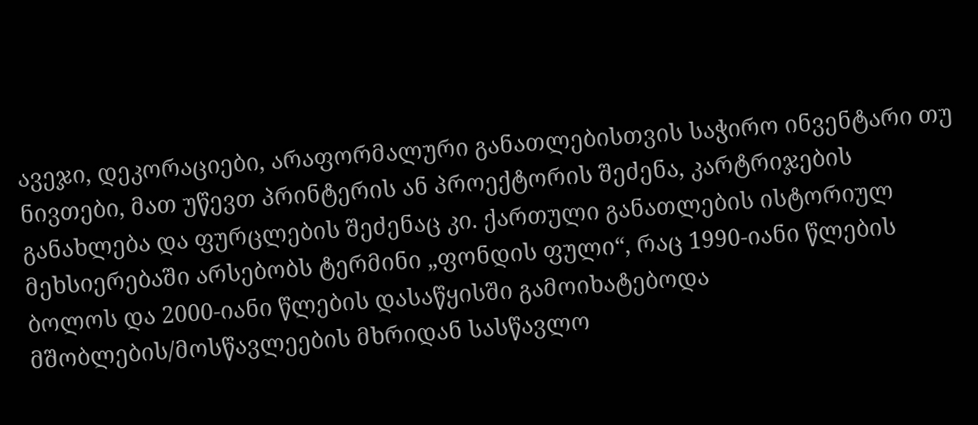ავეჯი, დეკორაციები, არაფორმალური განათლებისთვის საჭირო ინვენტარი თუ ნივთები, მათ უწევთ პრინტერის ან პროექტორის შეძენა, კარტრიჯების განახლება და ფურცლების შეძენაც კი. ქართული განათლების ისტორიულ მეხსიერებაში არსებობს ტერმინი „ფონდის ფული“, რაც 1990-იანი წლების ბოლოს და 2000-იანი წლების დასაწყისში გამოიხატებოდა მშობლების/მოსწავლეების მხრიდან სასწავლო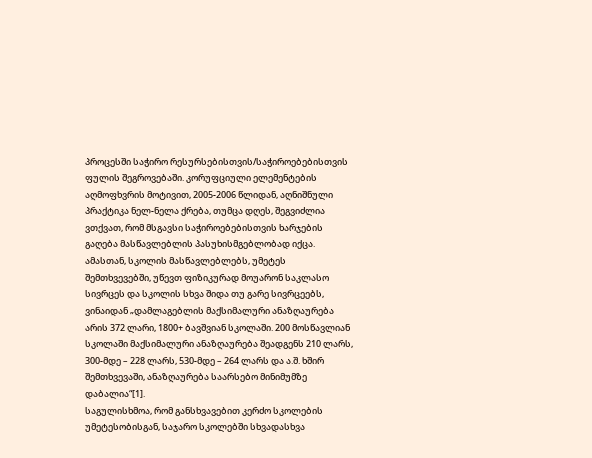პროცესში საჭირო რესურსებისთვის/საჭიროებებისთვის ფულის შეგროვებაში. კორუფციული ელემენტების აღმოფხვრის მოტივით, 2005-2006 წლიდან, აღნიშნული პრაქტიკა ნელ-ნელა ქრება, თუმცა დღეს, შეგვიძლია ვთქვათ, რომ მსგავსი საჭიროებებისთვის ხარჯების გაღება მასწავლებლის პასუხისმგებლობად იქცა.
ამასთან, სკოლის მასწავლებლებს, უმეტეს შემთხვევებში, უწევთ ფიზიკურად მოუარონ საკლასო სივრცეს და სკოლის სხვა შიდა თუ გარე სივრცეებს, ვინაიდან „დამლაგებლის მაქსიმალური ანაზღაურება არის 372 ლარი, 1800+ ბავშვიან სკოლაში. 200 მოსწავლიან სკოლაში მაქსიმალური ანაზღაურება შეადგენს 210 ლარს, 300-მდე – 228 ლარს, 530-მდე – 264 ლარს და ა.შ. ხშირ შემთხვევაში, ანაზღაურება საარსებო მინიმუმზე დაბალია“[1].
საგულისხმოა, რომ განსხვავებით კერძო სკოლების უმეტესობისგან, საჯარო სკოლებში სხვადასხვა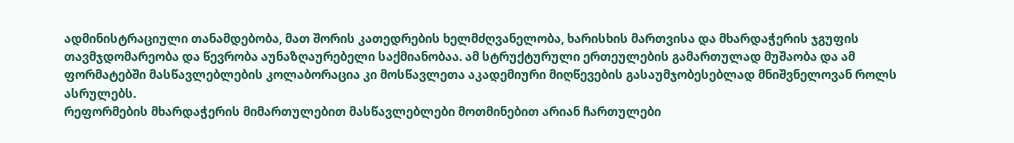ადმინისტრაციული თანამდებობა, მათ შორის კათედრების ხელმძღვანელობა, ხარისხის მართვისა და მხარდაჭერის ჯგუფის თავმჯდომარეობა და წევრობა აუნაზღაურებელი საქმიანობაა. ამ სტრუქტურული ერთეულების გამართულად მუშაობა და ამ ფორმატებში მასწავლებლების კოლაბორაცია კი მოსწავლეთა აკადემიური მიღწევების გასაუმჯობესებლად მნიშვნელოვან როლს ასრულებს.
რეფორმების მხარდაჭერის მიმართულებით მასწავლებლები მოთმინებით არიან ჩართულები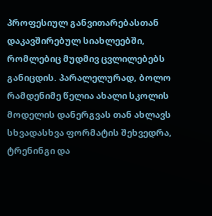პროფესიულ განვითარებასთან დაკავშირებულ სიახლეებში, რომლებიც მუდმივ ცვლილებებს განიცდის. პარალელურად, ბოლო რამდენიმე წელია ახალი სკოლის მოდელის დანერგვას თან ახლავს სხვადასხვა ფორმატის შეხვედრა, ტრენინგი და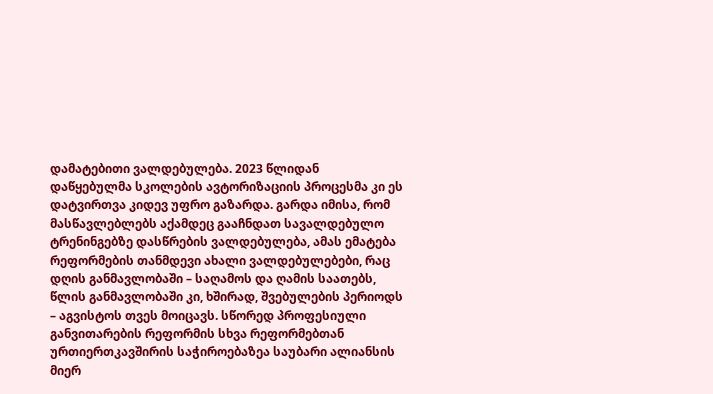დამატებითი ვალდებულება. 2023 წლიდან დაწყებულმა სკოლების ავტორიზაციის პროცესმა კი ეს დატვირთვა კიდევ უფრო გაზარდა. გარდა იმისა, რომ მასწავლებლებს აქამდეც გააჩნდათ სავალდებულო ტრენინგებზე დასწრების ვალდებულება, ამას ემატება რეფორმების თანმდევი ახალი ვალდებულებები, რაც დღის განმავლობაში – საღამოს და ღამის საათებს, წლის განმავლობაში კი, ხშირად, შვებულების პერიოდს – აგვისტოს თვეს მოიცავს. სწორედ პროფესიული განვითარების რეფორმის სხვა რეფორმებთან ურთიერთკავშირის საჭიროებაზეა საუბარი ალიანსის მიერ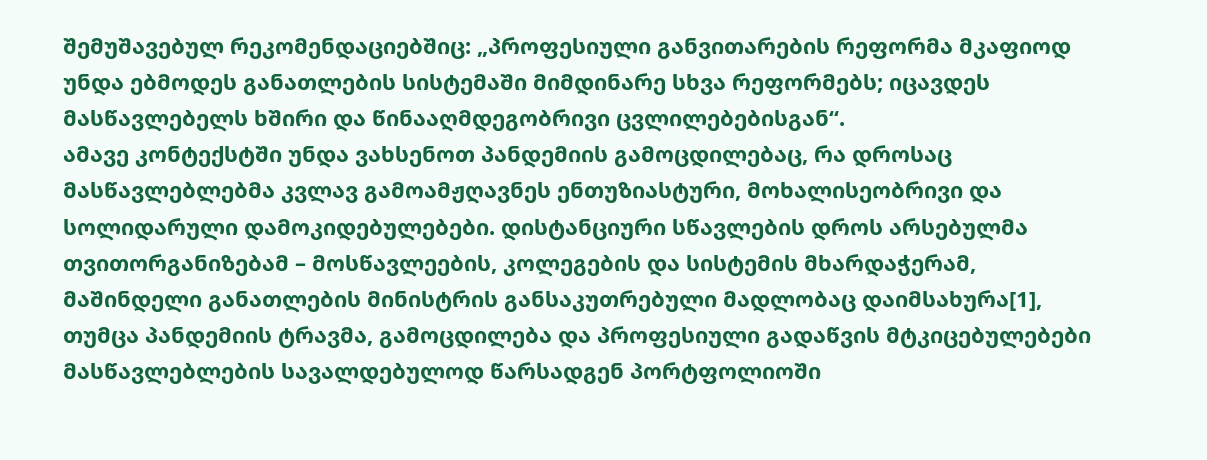შემუშავებულ რეკომენდაციებშიც: „პროფესიული განვითარების რეფორმა მკაფიოდ უნდა ებმოდეს განათლების სისტემაში მიმდინარე სხვა რეფორმებს; იცავდეს მასწავლებელს ხშირი და წინააღმდეგობრივი ცვლილებებისგან“.
ამავე კონტექსტში უნდა ვახსენოთ პანდემიის გამოცდილებაც, რა დროსაც მასწავლებლებმა კვლავ გამოამჟღავნეს ენთუზიასტური, მოხალისეობრივი და სოლიდარული დამოკიდებულებები. დისტანციური სწავლების დროს არსებულმა თვითორგანიზებამ – მოსწავლეების, კოლეგების და სისტემის მხარდაჭერამ, მაშინდელი განათლების მინისტრის განსაკუთრებული მადლობაც დაიმსახურა[1], თუმცა პანდემიის ტრავმა, გამოცდილება და პროფესიული გადაწვის მტკიცებულებები მასწავლებლების სავალდებულოდ წარსადგენ პორტფოლიოში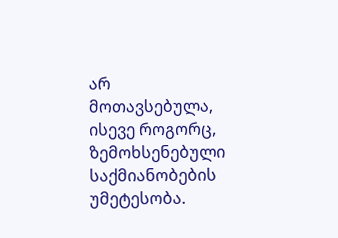არ მოთავსებულა, ისევე როგორც, ზემოხსენებული საქმიანობების უმეტესობა.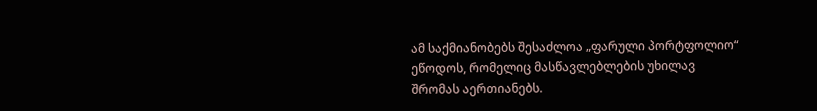ამ საქმიანობებს შესაძლოა „ფარული პორტფოლიო“ ეწოდოს, რომელიც მასწავლებლების უხილავ შრომას აერთიანებს.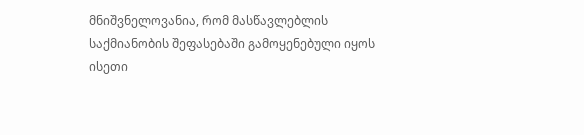მნიშვნელოვანია, რომ მასწავლებლის საქმიანობის შეფასებაში გამოყენებული იყოს ისეთი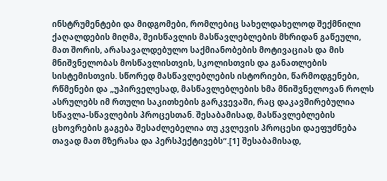ინსტრუმენტები და მიდგომები, რომლებიც სახელდახელოდ შექმნილი ქაღალდების მიღმა, შეისწავლის მასწავლებლების მხრიდან გაწეული, მათ შორის, არასავალდებულო საქმიანობების მოტივაციას და მის მნიშვნელობას მოსწავლისთვის, სკოლისთვის და განათლების სისტემისთვის. სწორედ მასწავლებლების ისტორიები, წარმოდგენები, რწმენები და „უპირველესად, მასწავლებლების ხმა მნიშვნელოვან როლს ასრულებს იმ რთული საკითხების გარკვევაში, რაც დაკავშირებულია სწავლა-სწავლების პროცესთან. შესაბამისად, მასწავლებლების ცხოვრების გაგება შესაძლებელია თუ კვლევის პროცესი დაეფუძნება თავად მათ მზერასა და პერსპექტივებს“.[1] შესაბამისად,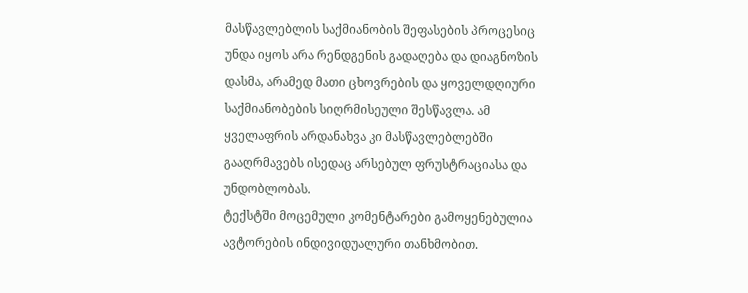მასწავლებლის საქმიანობის შეფასების პროცესიც უნდა იყოს არა რენდგენის გადაღება და დიაგნოზის დასმა, არამედ მათი ცხოვრების და ყოველდღიური საქმიანობების სიღრმისეული შესწავლა. ამ ყველაფრის არდანახვა კი მასწავლებლებში გააღრმავებს ისედაც არსებულ ფრუსტრაციასა და უნდობლობას.
ტექსტში მოცემული კომენტარები გამოყენებულია ავტორების ინდივიდუალური თანხმობით.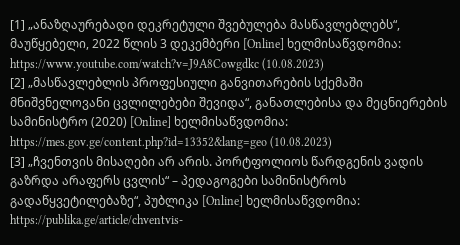[1] „ანაზღაურებადი დეკრეტული შვებულება მასწავლებლებს“, მაუწყებელი, 2022 წლის 3 დეკემბერი [Online] ხელმისაწვდომია: https://www.youtube.com/watch?v=J9A8Cowgdkc (10.08.2023)
[2] „მასწავლებლის პროფესიული განვითარების სქემაში მნიშვნელოვანი ცვლილებები შევიდა“, განათლებისა და მეცნიერების სამინისტრო (2020) [Online] ხელმისაწვდომია: https://mes.gov.ge/content.php?id=13352&lang=geo (10.08.2023)
[3] „ჩვენთვის მისაღები არ არის. პორტფოლიოს წარდგენის ვადის გაზრდა არაფერს ცვლის“ – პედაგოგები სამინისტროს გადაწყვეტილებაზე“, პუბლიკა [Online] ხელმისაწვდომია: https://publika.ge/article/chventvis-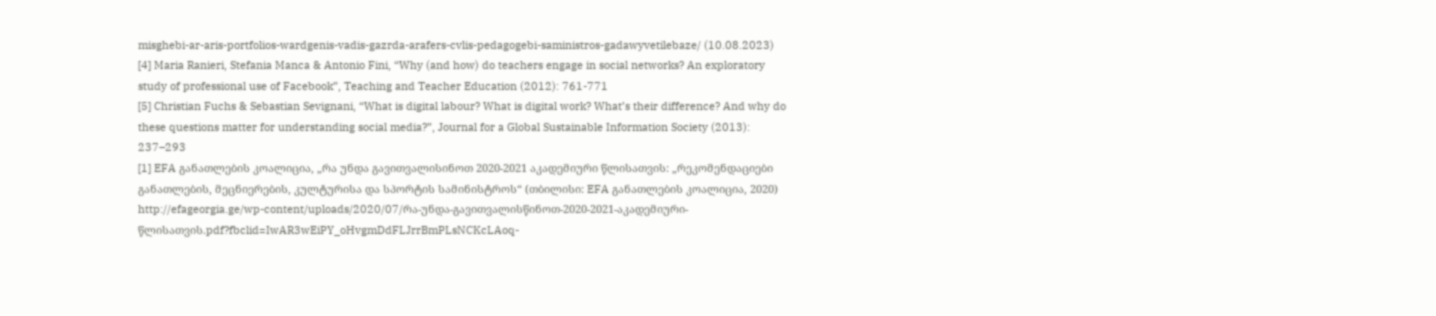misghebi-ar-aris-portfolios-wardgenis-vadis-gazrda-arafers-cvlis-pedagogebi-saministros-gadawyvetilebaze/ (10.08.2023)
[4] Maria Ranieri, Stefania Manca & Antonio Fini, “Why (and how) do teachers engage in social networks? An exploratory study of professional use of Facebook”, Teaching and Teacher Education (2012): 761-771
[5] Christian Fuchs & Sebastian Sevignani, “What is digital labour? What is digital work? What’s their difference? And why do these questions matter for understanding social media?”, Journal for a Global Sustainable Information Society (2013): 237–293
[1] EFA განათლების კოალიცია, „რა უნდა გავითვალისინოთ 2020-2021 აკადემიური წლისათვის: „რეკომენდაციები განათლების, მეცნიერების, კულტურისა და სპორტის სამინისტროს“ (თბილისი: EFA განათლების კოალიცია, 2020)
http://efageorgia.ge/wp-content/uploads/2020/07/რა-უნდა-გავითვალისწინოთ-2020-2021-აკადემიური-წლისათვის.pdf?fbclid=IwAR3wEiPY_oHvgmDdFLJrrBmPLsNCKcLAoq-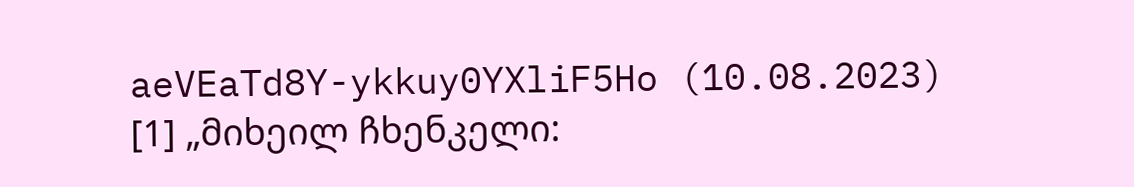aeVEaTd8Y-ykkuy0YXliF5Ho (10.08.2023)
[1] „მიხეილ ჩხენკელი: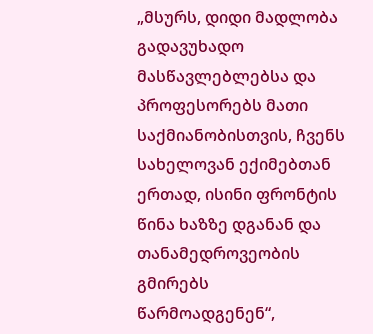„მსურს, დიდი მადლობა გადავუხადო მასწავლებლებსა და პროფესორებს მათი საქმიანობისთვის, ჩვენს სახელოვან ექიმებთან ერთად, ისინი ფრონტის წინა ხაზზე დგანან და თანამედროვეობის გმირებს წარმოადგენენ“,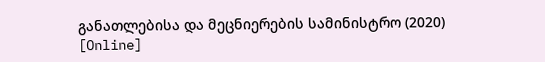განათლებისა და მეცნიერების სამინისტრო (2020) [Online]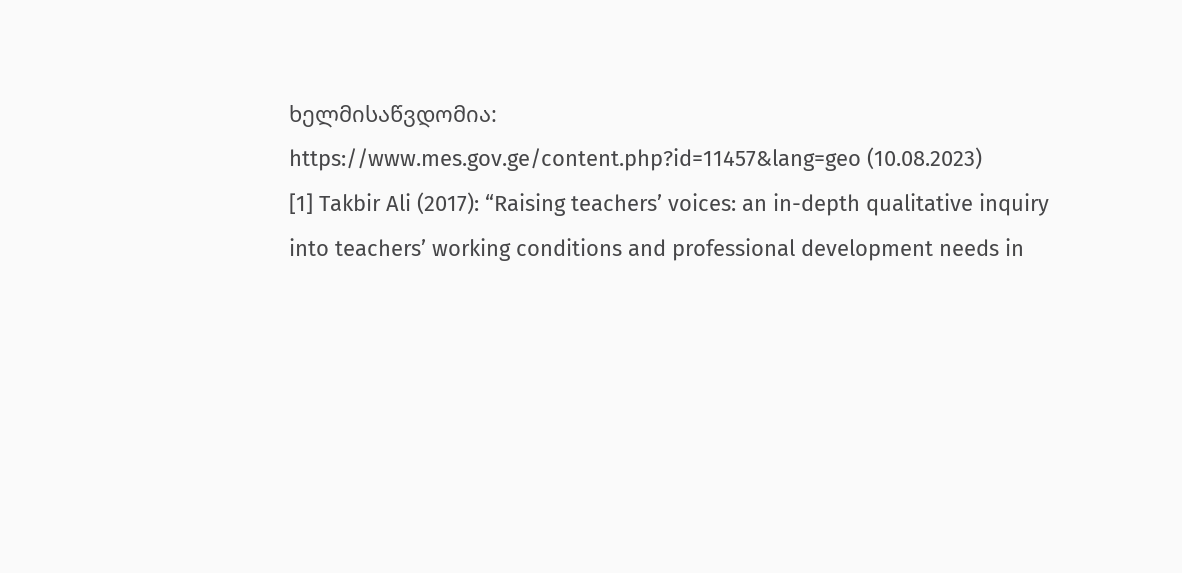ხელმისაწვდომია: https://www.mes.gov.ge/content.php?id=11457&lang=geo (10.08.2023)
[1] Takbir Ali (2017): “Raising teachers’ voices: an in-depth qualitative inquiry into teachers’ working conditions and professional development needs in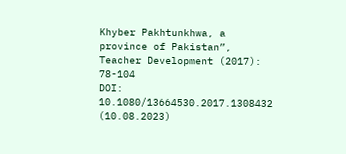Khyber Pakhtunkhwa, a province of Pakistan”, Teacher Development (2017): 78-104
DOI: 10.1080/13664530.2017.1308432 (10.08.2023)